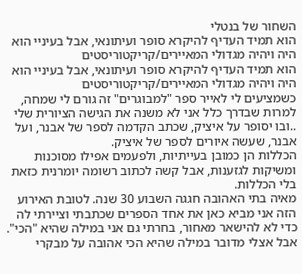השחור של בנטלי
הוא תמיד העדיף להיקרא סופר ועיתונאי, אבל בעיניי הוא היה ויהיה מגדולי המאיירים/קריקטוריסטים
הוא תמיד העדיף להיקרא סופר ועיתונאי, אבל בעיניי הוא היה ויהיה מגדולי המאיירים/קריקטוריסטים
כשמציעים לי לאייר ספר "למבוגרים" זה גורם לי שמחה, למרות שבדרך כלל אני לא משנה את הגישה הציורית שלי
..ובו יסופר על איציק, שכתב הקדמה לספר של אבנר, ועל אבנר, שעשה איורים לספר של איציק.
הכללות הן כמובן בעייתיות, ולפעמים אפילו מסוכנות ומשיקות לגזענות, אבל קשה לכתוב רשומה יומרנית כזאת בלי הכללות.
מאיה בתי האהובה חגגה השבוע 30 שנה. לטובת האירוע הזה אני מביא כאן את אחד הספרים שכתבתי וציירתי לה
כדי לא להישאר מאחור, בחרתי גם אני במילה שהיא "הכי". אבל אצלי מדובר במילה שהיא הכי אהובה על מבקרי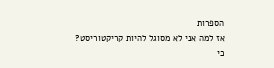הספרות
אז למה אני לא מסוגל להיות קריקטוריסט?
כי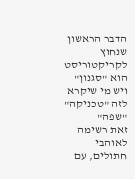הדבר הראשון שנחוץ לקריקטוריסט הוא "סגנון" ויש מי שיקרא לזה "טכניקה" "שפה"
זאת רשימה לאוהבי חתולים, עם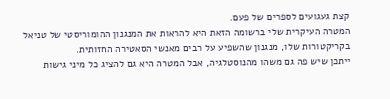קצת געגועים לספרים של פעם.
המטרה העיקרית שלי ברשומה הזאת היא להראות את המנגנון ההומוריסטי של טניאל בקריקטורות שלו, מנגנון שהשפיע על רבים מאנשי הסאטירה החזותית.
ייתכן שיש פה גם משהו מהנוסטלגיה, אבל המטרה היא גם להציג כל מיני גישות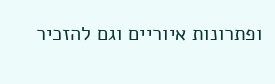ופתרונות איוריים וגם להזכיר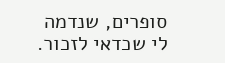סופרים, שנדמה לי שכדאי לזכור.